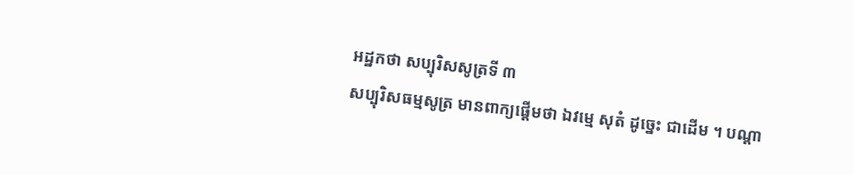អដ្ឋកថា សប្បុរិសសូត្រទី ៣
សប្បុរិសធម្មសូត្រ មានពាក្យផ្តើមថា ឯវម្មេ សុតំ ដូច្នេះ ជាដើម ។ បណ្តា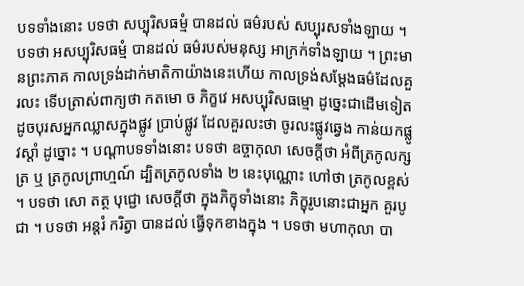បទទាំងនោះ បទថា សប្បុរិសធម្មំ បានដល់ ធម៌របស់ សប្បុរសទាំងឡាយ ។ បទថា អសប្បុរិសធម្មំ បានដល់ ធម៌របស់មនុស្ស អាក្រក់ទាំងឡាយ ។ ព្រះមានព្រះភាគ កាលទ្រង់ដាក់មាតិកាយ៉ាងនេះហើយ កាលទ្រង់សម្តែងធម៌ដែលគួរលះ ទើបត្រាស់ពាក្យថា កតមោ ច ភិក្ខវេ អសប្បុរិសធម្មោ ដូច្នេះជាដើមទៀត ដូចបុរសអ្នកឈ្លាសក្នុងផ្លូវ ប្រាប់ផ្លូវ ដែលគួរលះថា ចូរលះផ្លូវឆ្វេង កាន់យកផ្លូវស្តាំ ដូច្នោះ ។ បណ្តាបទទាំងនោះ បទថា ឧច្ចាកុលា សេចក្តីថា អំពីត្រកូលក្សត្រ ឬ ត្រកូលព្រាហ្មណ៍ ដ្បិតត្រកូលទាំង ២ នេះបុណ្ណោះ ហៅថា ត្រកូលខ្ពស់ ។ បទថា សោ តត្ថ បុជ្ជោ សេចក្តីថា ក្នុងភិក្ខុទាំងនោះ ភិក្ខុរូបនោះជាអ្នក គួរបូជា ។ បទថា អន្តរំ ករិត្វា បានដល់ ធ្វើទុកខាងក្នុង ។ បទថា មហាកុលា បា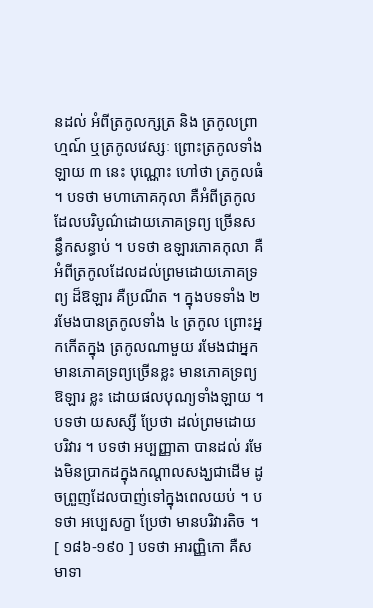នដល់ អំពីត្រកូលក្សត្រ និង ត្រកូលព្រាហ្មណ៍ ឬត្រកូលវេស្សៈ ព្រោះត្រកូលទាំងឡាយ ៣ នេះ បុណ្ណោះ ហៅថា ត្រកូលធំ ។ បទថា មហាភោគកុលា គឺអំពីត្រកូលដែលបរិបូណ៌ដោយភោគទ្រព្យ ច្រើនសន្ធឹកសន្ធាប់ ។ បទថា ឧឡារភោគកុលា គឺអំពីត្រកូលដែលដល់ព្រមដោយភោគទ្រព្យ ដ៏ឱឡារ គឺប្រណីត ។ ក្នុងបទទាំង ២ រមែងបានត្រកូលទាំង ៤ ត្រកូល ព្រោះអ្នកកើតក្នុង ត្រកូលណាមួយ រមែងជាអ្នកមានភោគទ្រព្យច្រើនខ្លះ មានភោគទ្រព្យឱឡារ ខ្លះ ដោយផលបុណ្យទាំងឡាយ ។ បទថា យសស្សី ប្រែថា ដល់ព្រមដោយបរិវារ ។ បទថា អប្បញ្ញាតា បានដល់ រមែងមិនប្រាកដក្នុងកណ្តាលសង្ឃជាដើម ដូចព្រួញដែលបាញ់ទៅក្នុងពេលយប់ ។ បទថា អប្បេសក្ខា ប្រែថា មានបរិវារតិច ។ [ ១៨៦-១៩០ ] បទថា អារញ្ញិកោ គឺសមាទា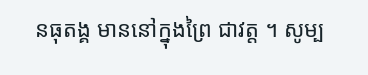នធុតង្គ មាននៅក្នុងព្រៃ ជាវត្ត ។ សូម្ប